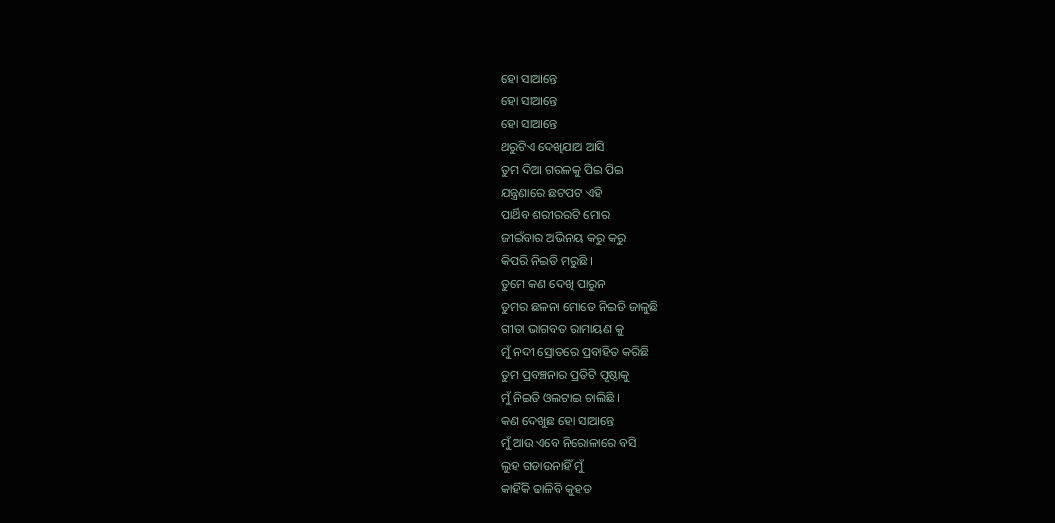ହୋ ସାଆନ୍ତେ
ହୋ ସାଆନ୍ତେ
ହୋ ସାଆନ୍ତେ
ଥରୁଟିଏ ଦେଖିଯାଅ ଆସି
ତୁମ ଦିଆ ଗରଳକୁ ପିଇ ପିଇ
ଯନ୍ତ୍ରଣାରେ ଛଟପଟ ଏହି
ପାର୍ଥିବ ଶରୀରରଟି ମୋର
ଜୀଇଁବାର ଅଭିନୟ କରୁ କରୁ
କିପରି ନିଇତି ମରୁଛି ।
ତୁମେ କଣ ଦେଖି ପାରୁନ
ତୁମର ଛଳନା ମୋତେ ନିଇତି ଜାଳୁଛି
ଗୀତା ଭାଗବତ ରାମାୟଣ କୁ
ମୁଁ ନଦୀ ସ୍ରୋତରେ ପ୍ରବାହିତ କରିଛି
ତୁମ ପ୍ରବଞ୍ଚନାର ପ୍ରତିଟି ପୃଷ୍ଠାକୁ
ମୁଁ ନିଇତି ଓଲଟାଇ ଚାଲିଛି ।
କଣ ଦେଖୁଛ ହୋ ସାଆନ୍ତେ
ମୁଁ ଆଉ ଏବେ ନିରୋଳାରେ ବସି
ଲୁହ ଗଡାଉନାହିଁ ମୁଁ
କାହିଁକି ଢାଳିବି କୁହତ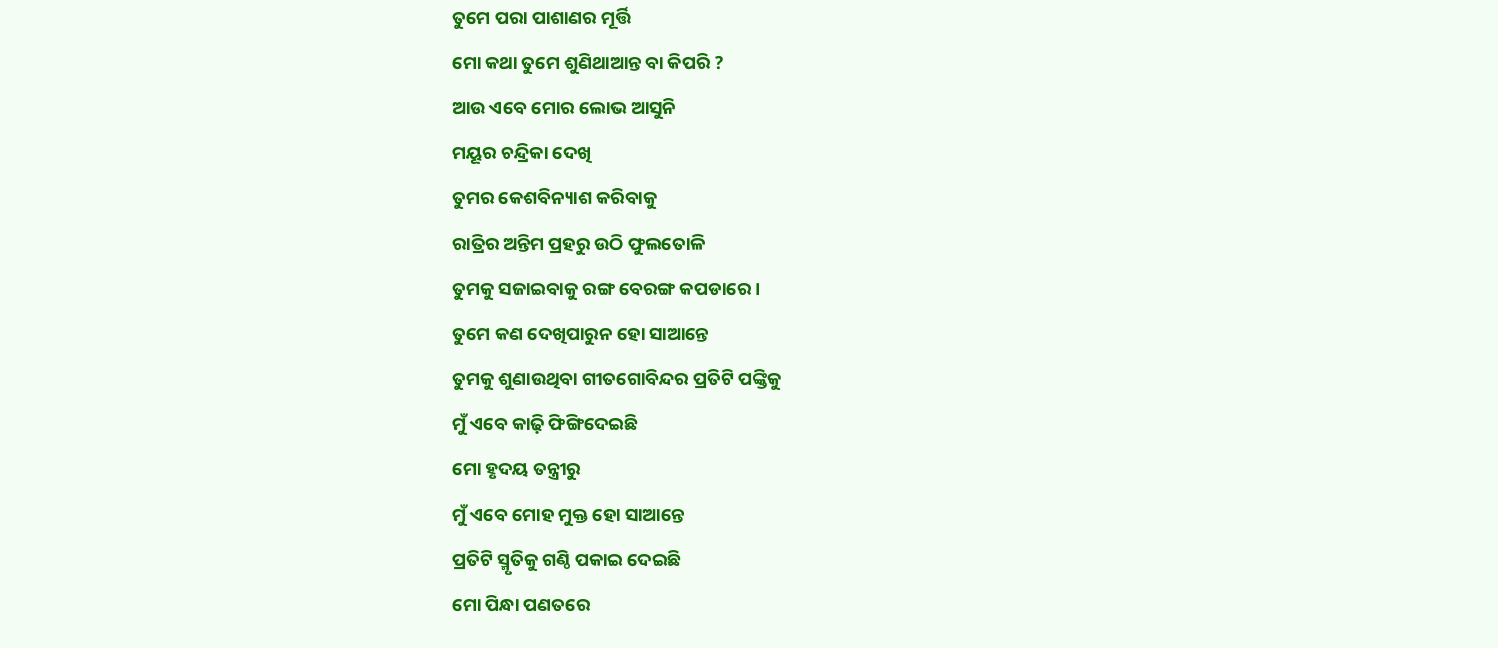ତୁମେ ପରା ପାଶାଣର ମୂର୍ତ୍ତି
ମୋ କଥା ତୁମେ ଶୁଣିଥାଆନ୍ତ ବା କିପରି ?
ଆଉ ଏବେ ମୋର ଲୋଭ ଆସୁନି
ମୟୂର ଚନ୍ଦ୍ରିକା ଦେଖି
ତୁମର କେଶବିନ୍ୟାଶ କରିବାକୁ
ରାତ୍ରିର ଅନ୍ତିମ ପ୍ରହରୁ ଉଠି ଫୁଲତୋଳି
ତୁମକୁ ସଜାଇବାକୁ ରଙ୍ଗ ବେରଙ୍ଗ କପଡାରେ ।
ତୁମେ କଣ ଦେଖିପାରୁନ ହୋ ସାଆନ୍ତେ
ତୁମକୁ ଶୁଣାଉଥିବା ଗୀତଗୋବିନ୍ଦର ପ୍ରତିଟି ପଙ୍କ୍ତିକୁ
ମୁଁ ଏବେ କାଢ଼ି ଫିଙ୍ଗିଦେଇଛି
ମୋ ହୃଦୟ ତନ୍ତ୍ରୀରୁ
ମୁଁ ଏବେ ମୋହ ମୁକ୍ତ ହୋ ସାଆନ୍ତେ
ପ୍ରତିଟି ସ୍ମୃତିକୁ ଗଣ୍ଠି ପକାଇ ଦେଇଛି
ମୋ ପିନ୍ଧା ପଣତରେ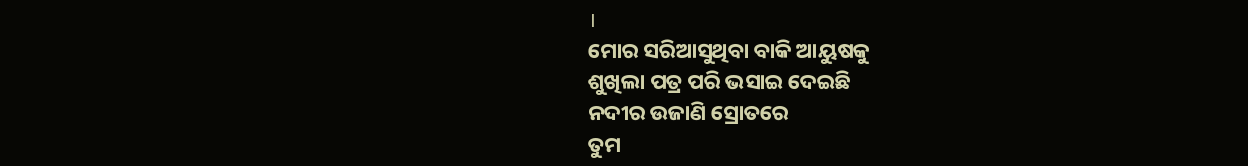।
ମୋର ସରିଆସୁଥିବା ବାକି ଆୟୁଷକୁ
ଶୁଖିଲା ପତ୍ର ପରି ଭସାଇ ଦେଇଛି
ନଦୀର ଉଜାଣି ସ୍ରୋତରେ
ତୁମ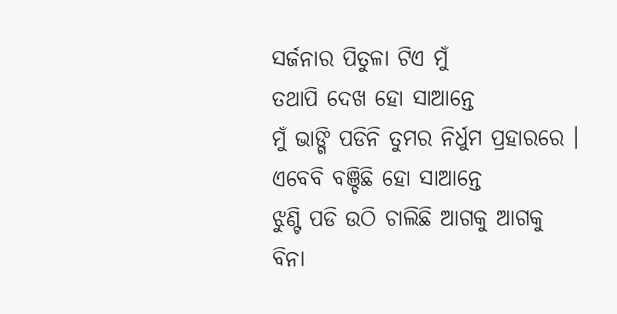ସର୍ଜନାର ପିତୁଳା ଟିଏ ମୁଁ
ତଥାପି ଦେଖ ହୋ ସାଆନ୍ତେ
ମୁଁ ଭାଙ୍ଗି ପଡିନି ତୁମର ନିର୍ଧୁମ ପ୍ରହାରରେ ।
ଏବେବି ବଞ୍ଚିଛି ହୋ ସାଆନ୍ତେ
ଝୁଣ୍ଟି ପଡି ଉଠି ଚାଲିଛି ଆଗକୁ ଆଗକୁ
ବିନା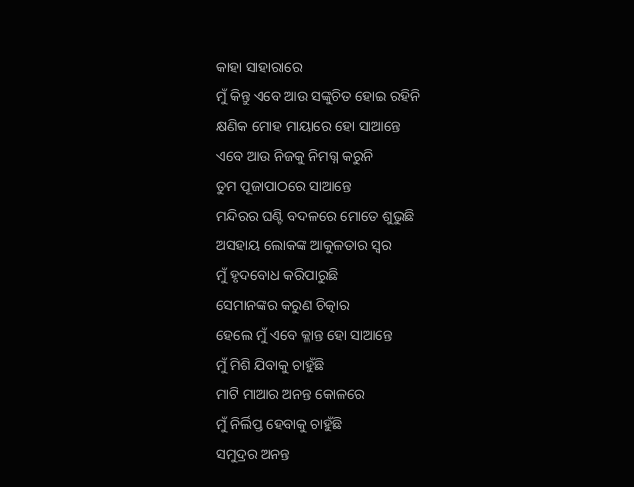କାହା ସାହାରାରେ
ମୁଁ କିନ୍ତୁ ଏବେ ଆଉ ସଙ୍କୁଚିତ ହୋଇ ରହିନି
କ୍ଷଣିକ ମୋହ ମାୟାରେ ହୋ ସାଆନ୍ତେ
ଏବେ ଆଉ ନିଜକୁ ନିମଗ୍ନ କରୁନି
ତୁମ ପୂଜାପାଠରେ ସାଆନ୍ତେ
ମନ୍ଦିରର ଘଣ୍ଟି ବଦଳରେ ମୋତେ ଶୁଭୁଛି
ଅସହାୟ ଲୋକଙ୍କ ଆକୁଳତାର ସ୍ୱର
ମୁଁ ହୃଦବୋଧ କରିପାରୁଛି
ସେମାନଙ୍କର କରୁଣ ଚିତ୍କାର
ହେଲେ ମୁଁ ଏବେ କ୍ଳାନ୍ତ ହୋ ସାଆନ୍ତେ
ମୁଁ ମିଶି ଯିବାକୁ ଚାହୁଁଛି
ମାଟି ମାଆର ଅନନ୍ତ କୋଳରେ
ମୁଁ ନିର୍ଲିପ୍ତ ହେବାକୁ ଚାହୁଁଛି
ସମୁଦ୍ରର ଅନନ୍ତ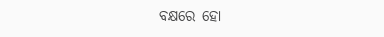ବକ୍ଷରେ ହୋ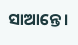ସାଆନ୍ତେ।